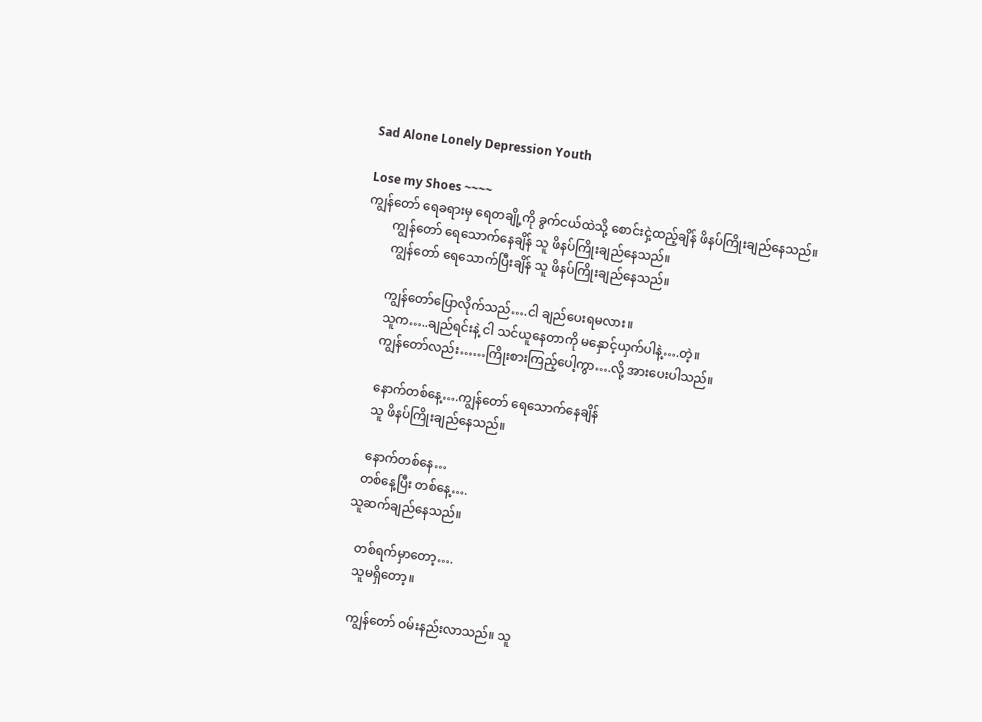Sad Alone Lonely Depression Youth

Lose my Shoes ~~~~
ကျွန်တော် ရေခရားမှ ရေတချို့ကို ခွက်ငယ်ထဲသို့ စောင်းငှဲ့ထည့်ချိန် ဖိနပ်ကြိုးချည်နေသည်။
        ကျွန်တော် ရေသောက်နေချိန် သူ ဖိနပ်ကြိုးချည်နေသည်။
        ကျွန်တော် ရေသောက်ပြီးချိန် သူ ဖိနပ်ကြိုးချည်နေသည်။

        ကျွန်တော်ပြောလိုက်သည်….ငါ ချည်ပေးရမလား။
        သူက…..ချည်ရင်းနဲ့ ငါ သင်ယူနေတာကို မနှောင့်ယှက်ပါနဲ့….တဲ့။
        ကျွန်တော်လည်း……ကြိုးစားကြည့်ပေါ့ကွာ….လို့ အားပေးပါသည်။

        နောက်တစ်နေ့….ကျွန်တော် ရေသောက်နေချိန်
        သူ ဖိနပ်ကြိုးချည်နေသည်။

        နောက်တစ်နေ…
       တစ်နေ့ပြီး တစ်နေ့….
     သူဆက်ချည်နေသည်။

        တစ်ရက်မှာတော့….
        သူမရှိတော့။

        ကျွန်တော် ဝမ်းနည်းလာသည်။ သူ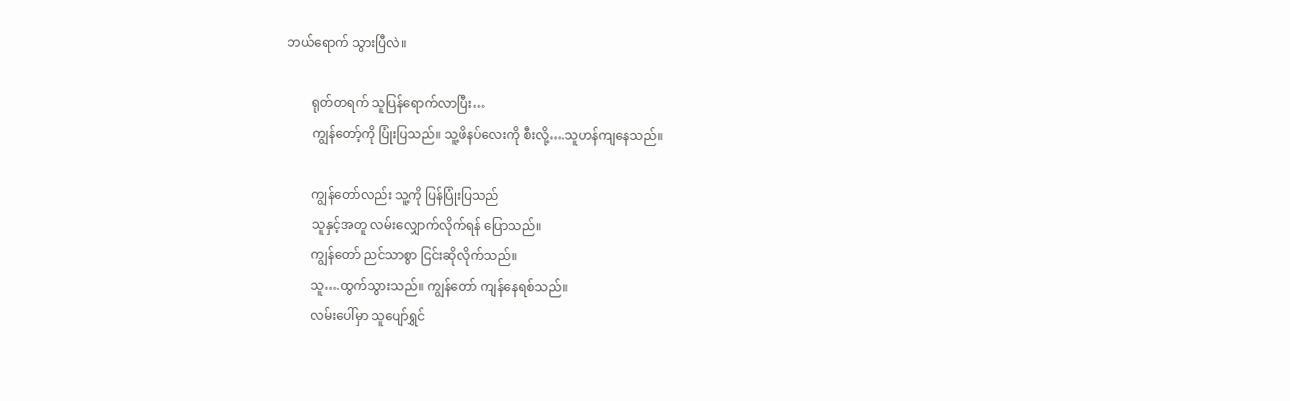ဘယ်ရောက် သွားပြီလဲ။

        ရုတ်တရက် သူပြန်ရောက်လာပြီး…
        ကျွန်တော့်ကို ပြုံးပြသည်။ သူ့ဖိနပ်လေးကို စီးလို့….သူဟန်ကျနေသည်။

        ကျွန်တော်လည်း သူ့ကို ပြန်ပြုံးပြသည်
        သူနှင့်အတူ လမ်းလျှောက်လိုက်ရန် ပြောသည်။
        ကျွန်တော် ညင်သာစွာ ငြင်းဆိုလိုက်သည်။
        သူ….ထွက်သွားသည်။ ကျွန်တော် ကျန်နေရစ်သည်။
        လမ်းပေါ်မှာ သူပျော်ရွှင်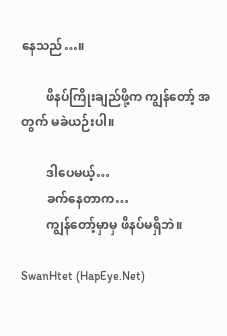နေသည်…။

        ဖိနပ်ကြိုးချည်ဖို့က ကျွန်တော့် အတွက် မခဲယဉ်းပါ။

        ဒါပေမယ့်…
        ခက်နေတာက…
        ကျွန်တော့်မှာမှ ဖိနပ်မရှိဘဲ။

SwanHtet (HapEye.Net)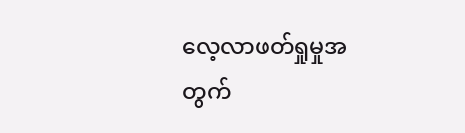လေ့လာဖတ်ရှုမှုအတွက်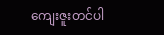ကျေးဇူးတင်ပါ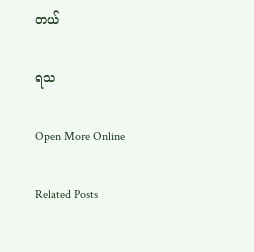တယ်

ရသ

Open More Online

Related Posts